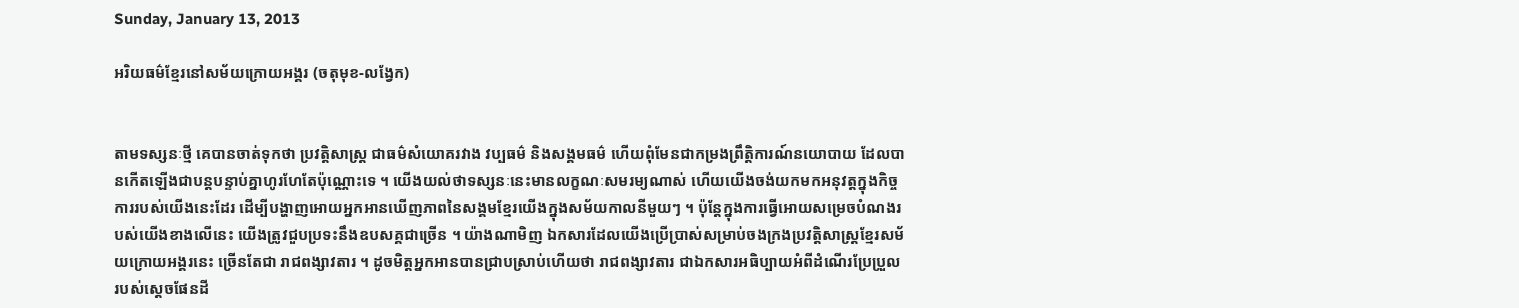Sunday, January 13, 2013

អរិយធម៌ខ្មែរនៅសម័យក្រោយអង្គរ (ចតុមុខ-លង្វែក)


តាមទស្សនៈថ្មី គេបានចាត់ទុកថា ប្រវត្តិសាស្ត្រ ជាធម៌សំយោគរវាង វប្បធម៌ និងសង្គមធម៌ ហើយពុំមែនជាកម្រងព្រឹត្តិការណ៍នយោបាយ ដែលបានកើតឡើងជាបន្តបន្ទាប់គ្នាហូរហែតែប៉ុណ្ណោះទេ ។ យើងយល់ថាទស្សនៈនេះមានលក្ខណៈសមរម្យណាស់ ហើយយើងចង់យកមកអនុវត្តក្នុងកិច្ចការរបស់យើងនេះដែរ ដើម្បីបង្ហាញអោយអ្នកអានឃើញភាពនៃសង្គមខ្មែរយើងក្នុងសម័យកាលនីមួយៗ ។ ប៉ុន្តែក្នុងការធ្វើអោយសម្រេចបំណងរបស់យើងខាងលើនេះ យើងត្រូវជួបប្រទះនឹងឧបសគ្គជាច្រើន ។ យ៉ាងណាមិញ ឯកសារដែលយើងប្រើប្រាស់សម្រាប់ចងក្រងប្រវត្តិសាស្ត្រខ្មែរសម័យក្រោយអង្គរនេះ ច្រើនតែជា រាជពង្សាវតារ ។ ដូចមិត្តអ្នកអានបានជ្រាបស្រាប់ហើយថា រាជពង្សាវតារ ជាឯកសារអធិប្បាយអំពីដំណើរប្រែប្រួលរបស់ស្ដេចផែនដី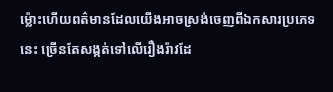ម៉្លោះហើយពត៌មានដែលយើងអាចស្រង់ចេញពីឯកសារប្រភេទនេះ ច្រើនតែសង្កត់ទៅលើរឿងរ៉ាវដែ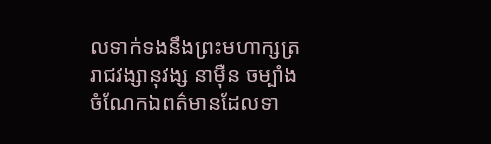លទាក់ទងនឹងព្រះមហាក្សត្ររាជវង្សានុវង្ស នាម៉ឺន ចម្បាំងចំណែកឯពត៌មានដែលទា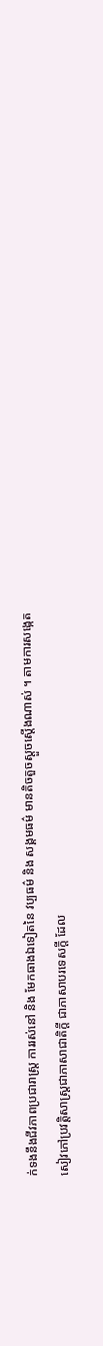ក់ទងនឹងជីវភាពប្រជារាស្ត្រ ការរស់នៅ និង មែកធាងឯទៀតនៃ វប្បធម៌ និង សង្គមធម៌ មានតិចតួចស្ដួចស្ដើងណាស់ ។ តាមការសង្កេត សៀវភៅប្រវត្តិសាស្ត្រជាភាសាជាតិក្ដី ជាភាសាបរទេសក្ដី ដែល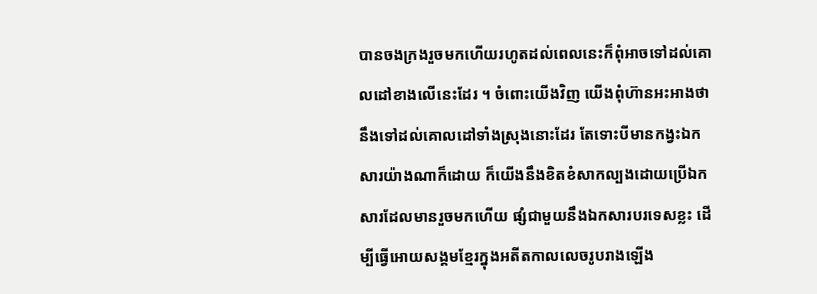បានចងក្រងរួចមកហើយរហូតដល់ពេលនេះក៏ពុំអាចទៅដល់គោលដៅខាងលើនេះដែរ ។ ចំពោះយើងវិញ យើងពុំហ៊ានអះអាងថានឹងទៅដល់គោលដៅទាំងស្រុងនោះដែរ តែទោះបីមានកង្វះឯកសារយ៉ាងណាក៏ដោយ ក៏យើងនឹងខិតខំសាកល្បងដោយប្រើឯកសារដែលមានរួចមកហើយ ផ្សំជាមួយនឹងឯកសារបរទេសខ្លះ ដើម្បីធ្វើអោយសង្គមខ្មែរក្នុងអតីតកាលលេចរូបរាងឡើង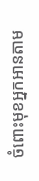ចំពោះមុខអ្នកអានតាម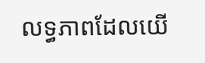លទ្ធភាពដែលយើ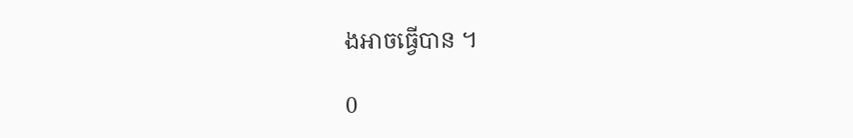ងអាចធ្វើបាន ។

0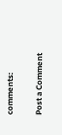comments:

Post a Comment